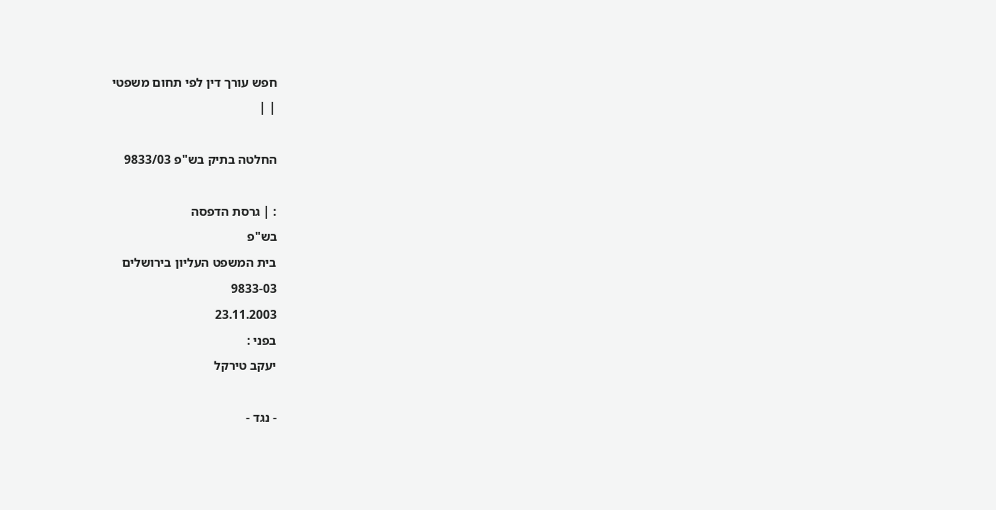חפש עורך דין לפי תחום משפטי
| |

החלטה בתיק בש"פ 9833/03

: | גרסת הדפסה
בש"פ
בית המשפט העליון בירושלים
9833-03
23.11.2003
בפני :
יעקב טירקל

- נגד -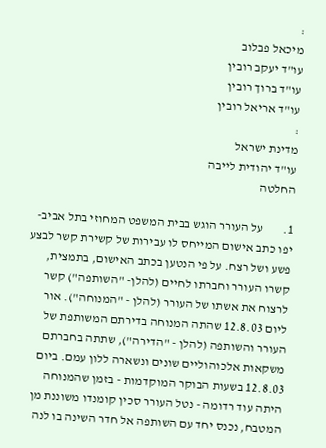:
מיכאל פבלוב
עו"ד יעקב רובין
עו"ד ברוך רובין
עו"ד אריאל רובין
:
מדינת ישראל
עו"ד יהודית לייבה
החלטה

1.        על העורר הוגש בבית המשפט המחוזי בתל אביב-יפו כתב אישום המייחס לו עבירות של קשירת קשר לבצע פשע ושל רצח. על פי הנטען בכתב האישום, בתמצית, קשרו העורר וחברתו לחיים (להלן- "השותפה") קשר לרצוח את אשתו של העורר (להלן - "המנוחה"). אור ליום 12.8.03 שהתה המנוחה בדירתם המשותפת של העורר והשותפה (להלן - "הדירה"), שתתה בחברתם משקאות אלכוהוליים שונים ונשארה ללון עמם. ביום 12.8.03 בשעות הבוקר המוקדמות - בזמן שהמנוחה היתה עוד רדומה - נטל העורר סכין קומנדו משוננת מן המטבח, נכנס יחד עם השותפה אל חדר השינה בו לנה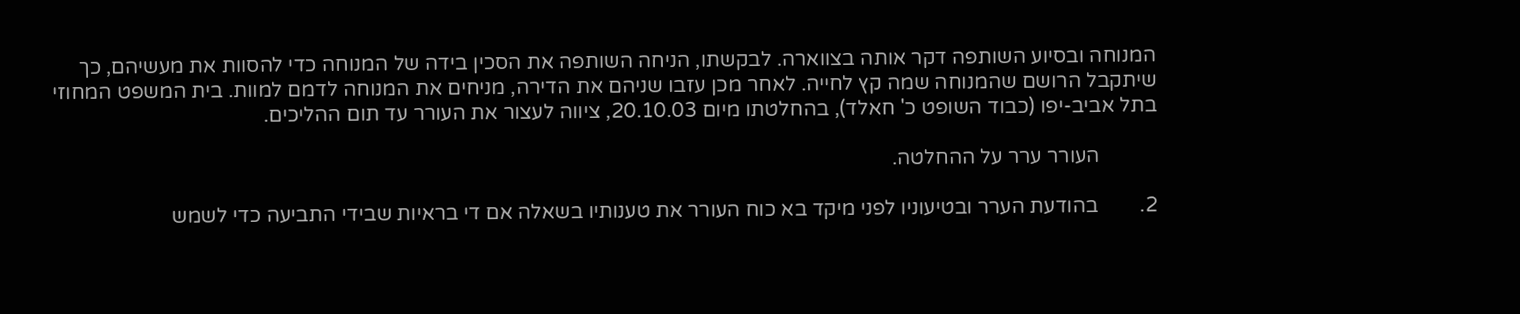המנוחה ובסיוע השותפה דקר אותה בצווארה. לבקשתו, הניחה השותפה את הסכין בידה של המנוחה כדי להסוות את מעשיהם, כך שיתקבל הרושם שהמנוחה שמה קץ לחייה. לאחר מכן עזבו שניהם את הדירה, מניחים את המנוחה לדמם למוות. בית המשפט המחוזי בתל אביב-יפו (כבוד השופט כ' חאלד), בהחלטתו מיום 20.10.03, ציווה לעצור את העורר עד תום ההליכים.

           העורר ערר על ההחלטה.

2.        בהודעת הערר ובטיעוניו לפני מיקד בא כוח העורר את טענותיו בשאלה אם די בראיות שבידי התביעה כדי לשמש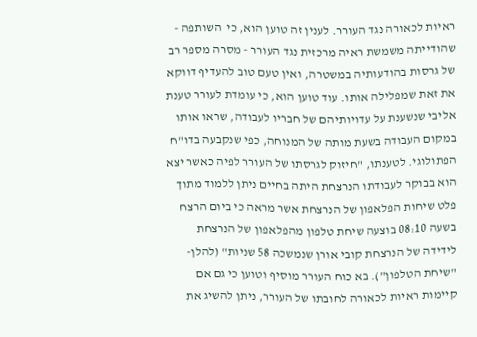ראיות לכאורה נגד העורר. לענין זה טוען הוא, כי  השותפה - שהודייתה משמשת ראיה מרכזית נגד העורר - מסרה מספר רב של גרסות בהודעותיה במשטרה, ואין טעם טוב להעדיף דווקא את זאת שמפלילה אותו. עוד טוען הוא, כי עומדת לעורר טענת אליבי שנשענת על עדויותיהם של חבריו לעבודה, שראו אותו במקום העבודה בשעת מותה של המנוחה, כפי שנקבעה בדו"ח הפתולוגי. לטענתו, "חיזוק לגרסתו של העורר לפיה כאשר יצא הוא בבוקר לעבודתו הנרצחת היתה בחיים ניתן ללמוד מתוך פלט שיחות הפלאפון של הנרצחת אשר מראה כי ביום הרצח בשעה 08:10 בוצעה שיחת טלפון מהפלאפון של הנרצחת לידידה של הנרצחת קובי אורן שנמשכה 58 שניות" (להלן- "שיחת הטלפון"). בא כוח העורר מוסיף וטוען כי גם אם קיימות ראיות לכאורה לחובתו של העורר, ניתן להשיג את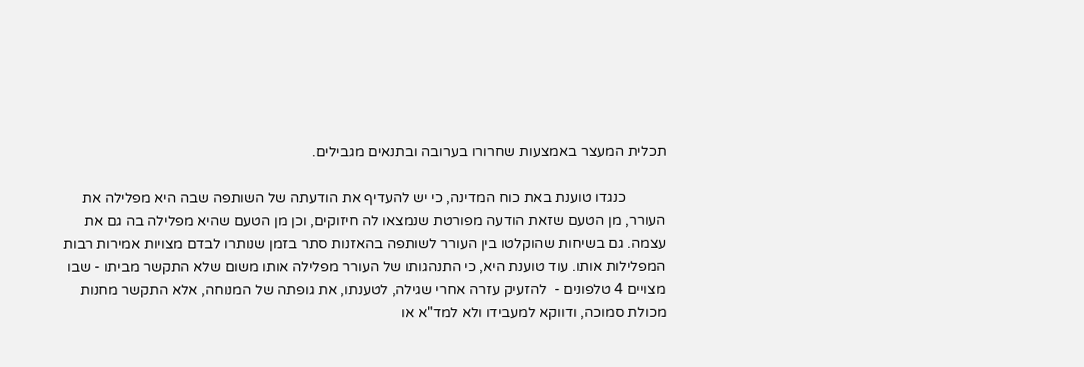תכלית המעצר באמצעות שחרורו בערובה ובתנאים מגבילים.

           כנגדו טוענת באת כוח המדינה, כי יש להעדיף את הודעתה של השותפה שבה היא מפלילה את העורר, מן הטעם שזאת הודעה מפורטת שנמצאו לה חיזוקים, וכן מן הטעם שהיא מפלילה בה גם את עצמה. גם בשיחות שהוקלטו בין העורר לשותפה בהאזנות סתר בזמן שנותרו לבדם מצויות אמירות רבות המפלילות אותו. עוד טוענת היא, כי התנהגותו של העורר מפלילה אותו משום שלא התקשר מביתו - שבו מצויים 4 טלפונים -  להזעיק עזרה אחרי שגילה, לטענתו, את גופתה של המנוחה, אלא התקשר מחנות מכולת סמוכה, ודווקא למעבידו ולא למד"א או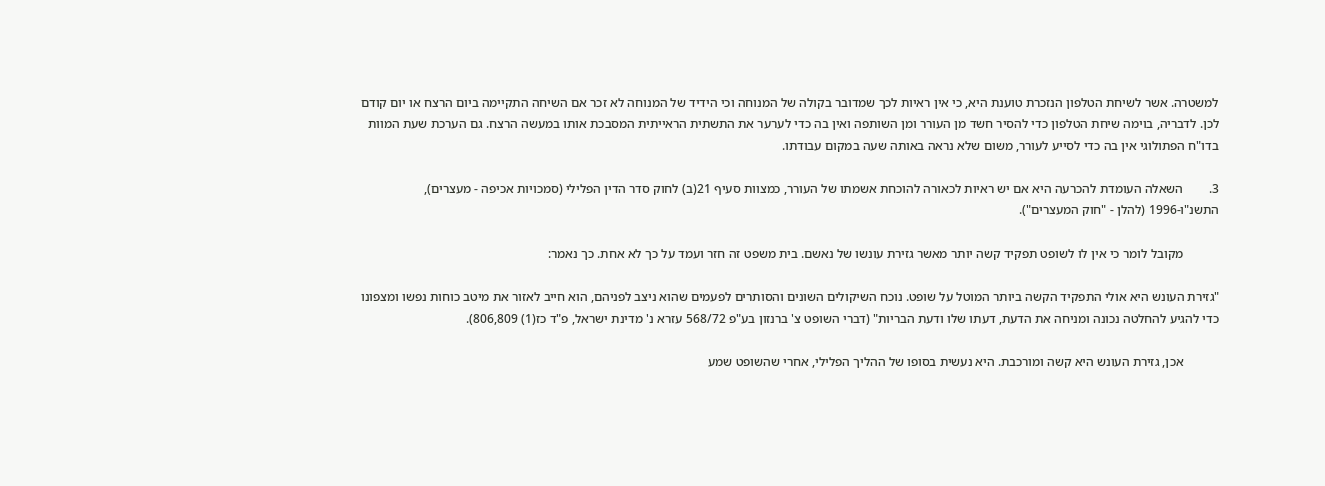למשטרה. אשר לשיחת הטלפון הנזכרת טוענת היא, כי אין ראיות לכך שמדובר בקולה של המנוחה וכי הידיד של המנוחה לא זכר אם השיחה התקיימה ביום הרצח או יום קודם לכן. לדבריה, בוימה שיחת הטלפון כדי להסיר חשד מן העורר ומן השותפה ואין בה כדי לערער את התשתית הראייתית המסבכת אותו במעשה הרצח. גם הערכת שעת המוות בדו"ח הפתולוגי אין בה כדי לסייע לעורר, משום שלא נראה באותה שעה במקום עבודתו.

3.        השאלה העומדת להכרעה היא אם יש ראיות לכאורה להוכחת אשמתו של העורר, כמצוות סעיף 21(ב) לחוק סדר הדין הפלילי (סמכויות אכיפה - מעצרים), התשנ"ו-1996 (להלן - "חוק המעצרים").

           מקובל לומר כי אין לו לשופט תפקיד קשה יותר מאשר גזירת עונשו של נאשם. בית משפט זה חזר ועמד על כך לא אחת. כך נאמר:

"גזירת העונש היא אולי התפקיד הקשה ביותר המוטל על שופט. נוכח השיקולים השונים והסותרים לפעמים שהוא ניצב לפניהם, הוא חייב לאזור את מיטב כוחות נפשו ומצפונו כדי להגיע להחלטה נכונה ומניחה את הדעת, דעתו שלו ודעת הבריות" (דברי השופט צ' ברנזון בע"פ 568/72 עזרא נ' מדינת ישראל, פ"ד כז(1) 806,809).

           אכן, גזירת העונש היא קשה ומורכבת. היא נעשית בסופו של ההליך הפלילי, אחרי שהשופט שמע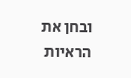ובחן את הראיות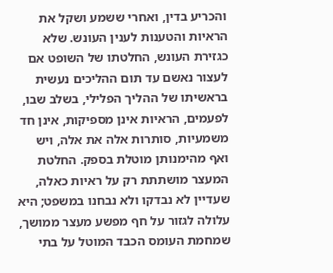והכריע בדין, ואחרי ששמע ושקל את הראיות והטענות לענין העונש. שלא כגזירת העונש, החלטתו של השופט אם לעצור נאשם עד תום ההליכים נעשית בראשיתו של ההליך הפלילי, בשלב שבו, לפעמים, הראיות אינן מספיקות, אינן חד משמעיות, סותרות אלה את אלה, ויש ואף מהימנותן מוטלת בספק. החלטת המעצר מושתתת רק על ראיות כאלה, שעדיין לא נבדקו ולא נבחנו במשפט; היא עלולה לגזור על חף מפשע מעצר ממושך, שמחמת העומס הכבד המוטל על בתי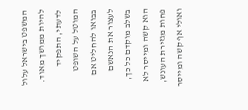המשפט בישראל עלול להיות ממושך מאוד. לדעתי, התפקיד המוטל על השופט בבואו להחליט אם לעצור את הנאשם בשלב מוקדם כל כך, הוא קשה ומייסר לא פחות מגזירת העונש, ואולי אף קשה ומייסר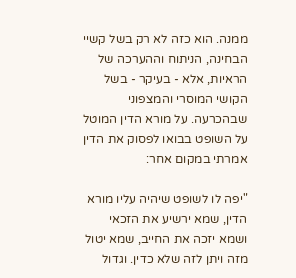ממנה. הוא כזה לא רק בשל קשיי הבחינה, הניתוח וההערכה של הראיות, אלא - בעיקר - בשל הקושי המוסרי והמצפוני שבהכרעה. על מורא הדין המוטל על השופט בבואו לפסוק את הדין אמרתי במקום אחר:

"יפה לו לשופט שיהיה עליו מורא הדין, שמא ירשיע את הזכאי ושמא יזכה את החייב, שמא יטול מזה ויתן לזה שלא כדין. וגדול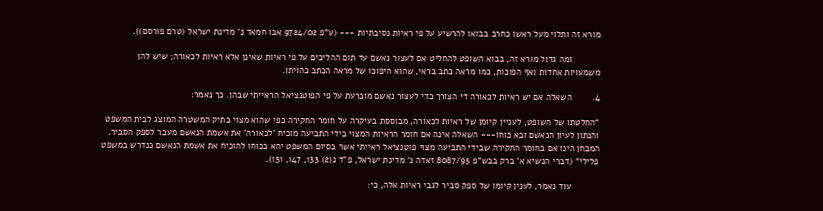מורא זה ותלוי מעל ראשו כחרב בבואו להרשיע על פי ראיות נסיבתיות --- (ע"פ 9724/02 אבו חמאד נ' מדינת ישראל (טרם פורסם)).

           ומה גדול מורא זה, בבוא השופט להחליט אם לעצור נאשם עד תום ההליכים על פי ראיות שאינן אלא ראיות לכאורה; שיש להן משמעויות אחדות ואף הפוכות, כמו מראה כתב בראי, שהוא היפוכו של מראה הכתב כהויתו.

4.        השאלה אם יש ראיות לכאורה די הצורך כדי לעצור נאשם מוכרעת על פי הפוטנציאל הראייתי שבהן. כך נאמר:

"החלטתו של השופט, לעניין קיומן של ראיות לכאורה, מבוססת בעיקרה על חומר החקירה כפי שהוא מצוי בתיק המשטרה המוצג לבית המשפט והנתון לעיון הנאשם ובא כוחו--- השאלה אינה אם חומר הראיות המצוי בידי התביעה מוכיח 'לכאורה' את אשמת הנאשם מעבר לספק הסביר. המבחן הינו אם בחומר החקירה שבידי התביעה מצוי פוטנציאל ראייתי אשר בסיום המשפט יהא בכוחו להוכיח את אשמת הנאשם כנדרש במשפט פלילי" (דברי הנשיא א' ברק בבש"פ 8087/95 זאדה נ' מדינת ישראל, פ"ד נ(2) 133, 147, 151).

           עוד נאמר, לענין קיומו של ספק סביר לגבי ראיות אלה, כי: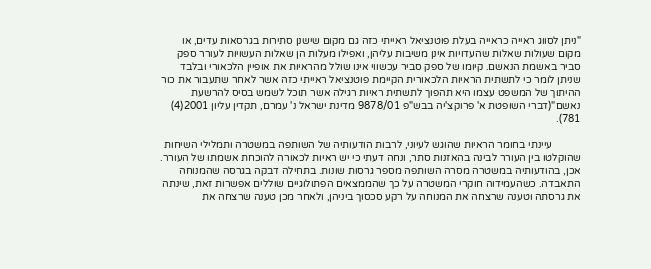"ניתן לסווג ראייה כראייה בעלת פוטנציאל ראייתי כזה גם מקום שישנן סתירות בגרסאות עדים, או מקום שעולות שאלות שהעדויות אינן משיבות עליהן, ואפילו מעלות הן שאלות העשויות לעורר ספק סביר באשמת הנאשם. קיומו של ספק סביר עכשווי אינו שולל מהראיות את אופיין הלכאורי ובלבד שניתן לומר כי לתשתית הראיות הלכאורית הקיימת פוטנציאל ראייתי כזה אשר לאחר שתעבור את כור ההיתוך של המשפט עצמו היא תהפוך לתשתית ראיות רגילה אשר תוכל לשמש בסיס להרשעת נאשם"(דברי השופטת א' פרוקצ'יה בבש"פ 9878/01 מדינת ישראל נ' עמרם, תקדין עליון 2001(4) 781).

           עיינתי בחומר הראיות שהוגש לעיוני, לרבות הודעותיה של השותפה במשטרה ותמלילי השיחות שהוקלטו בין העורר לבינה בהאזנות סתר, ונחה דעתי כי יש ראיות לכאורה להוכחת אשמתו של העורר. אכן, בהודעותיה במשטרה מסרה השותפה מספר גרסות שונות. בתחילה דבקה בגרסה שהמנוחה התאבדה. כשהעמידוה חוקרי המשטרה על כך שהממצאים הפתולוגיים שוללים אפשרות זאת, שינתה את גרסתה וטענה שרצחה את המנוחה על רקע סכסוך ביניהן, ולאחר מכן טענה שרצחה את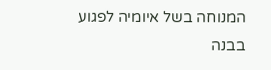המנוחה בשל איומיה לפגוע בבנה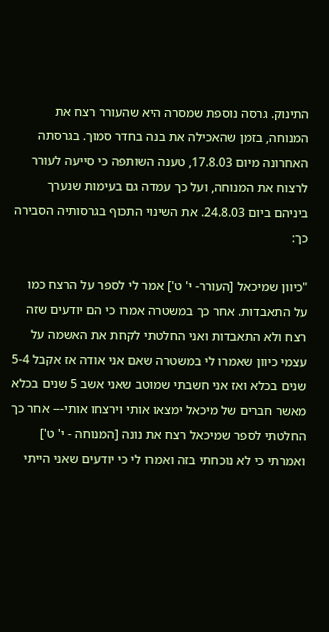התינוק. גרסה נוספת שמסרה היא שהעורר רצח את המנוחה, בזמן שהאכילה את בנה בחדר סמוך. בגרסתה האחרונה מיום 17.8.03, טענה השותפה כי סייעה לעורר לרצוח את המנוחה, ועל כך עמדה גם בעימות שנערך ביניהם ביום 24.8.03. את השינוי התכוף בגרסותיה הסבירה כך:

"כיוון שמיכאל [העורר- י' ט'] אמר לי לספר על הרצח כמו על התאבדות. אחר כך במשטרה אמרו כי הם יודעים שזה רצח ולא התאבדות ואני החלטתי לקחת את האשמה על עצמי כיוון שאמרו לי במשטרה שאם אני אודה אז אקבל 5-4 שנים בכלא ואז אני חשבתי שמוטב שאני אשב 5 שנים בכלא מאשר חברים של מיכאל ימצאו אותי וירצחו אותי--- אחר כך החלטתי לספר שמיכאל רצח את נונה [המנוחה - י' ט'] ואמרתי כי לא נוכחתי בזה ואמרו לי כי יודעים שאני הייתי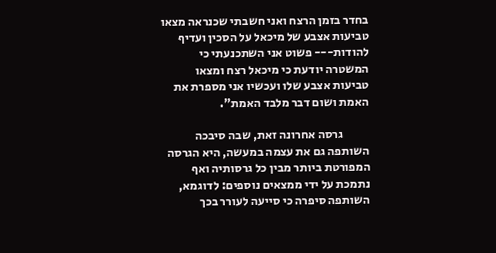בחדר בזמן הרצח ואני חשבתי שכנראה מצאו טביעות אצבע של מיכאל על הסכין ועדיף להודות--- פשוט אני השתכנעתי כי המשטרה יודעת כי מיכאל רצח ומצאו טביעות אצבע שלו ועכשיו אני מספרת את האמת ושום דבר מלבד האמת".

           גרסה אחרונה זאת, שבה סיבכה השותפה גם את עצמה במעשה, היא הגרסה המפורטת ביותר מבין כל גרסותיה ואף נתמכת על ידי ממצאים נוספים: לדוגמא, השותפה סיפרה כי סייעה לעורר בכך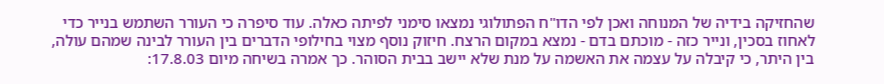שהחזיקה בידיה של המנוחה ואכן לפי הדו"ח הפתולוגי נמצאו סימני לפיתה כאלה. עוד סיפרה כי העורר השתמש בנייר כדי לאחוז בסכין, ונייר כזה - מוכתם בדם - נמצא במקום הרצח. חיזוק נוסף מצוי בחילופי הדברים בין העורר לבינה שמהם עולה, בין היתר, כי קיבלה על עצמה את האשמה על מנת שלא יישב בבית הסוהר. כך אמרה בשיחה מיום 17.8.03: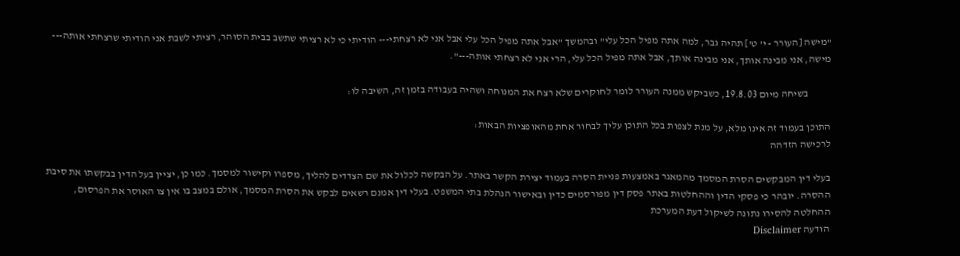"מישה [העורר - י' ט'] תהיה גבר, למה אתה מפיל הכל עלי" ובהמשך "אבל אתה מפיל הכל עלי אבל אני לא רצחתי--- הודיתי כי לא רציתי שתשב בבית הסוהר, רציתי לשבת אני הודיתי שרצחתי אותה--- מישה, אני מבינה אותך, אני מבינה אותך, אבל אתה מפיל הכל עלי, הרי אני לא רצחתי אותה---".

           בשיחה מיום 19.8.03, כשביקש ממנה העורר לומר לחוקרים שלא רצח את המנוחה ושהיה בעבודה בזמן זה, השיבה לו:

התוכן בעמוד זה אינו מלא, על מנת לצפות בכל התוכן עליך לבחור אחת מהאופציות הבאות:
לרכישה הזדהה

בעלי דין המבקשים הסרת המסמך מהמאגר באמצעות פניית הסרה בעמוד יצירת הקשר באתר. על הבקשה לכלול את שם הצדדים להליך, מספרו וקישור למסמך. כמו כן, יציין בעל הדין בבקשתו את סיבת ההסרה. יובהר כי פסקי הדין וההחלטות באתר פסק דין מפורסמים כדין ובאישור הנהלת בתי המשפט. בעלי דין אמנם רשאים לבקש את הסרת המסמך, אולם במצב בו אין צו האוסר את הפרסום, ההחלטה להסירו נתונה לשיקול דעת המערכת
הודעה Disclaimer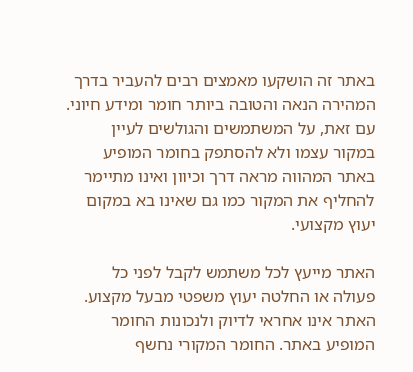באתר זה הושקעו מאמצים רבים להעביר בדרך המהירה הנאה והטובה ביותר חומר ומידע חיוני. עם זאת, על המשתמשים והגולשים לעיין במקור עצמו ולא להסתפק בחומר המופיע באתר המהווה מראה דרך וכיוון ואינו מתיימר להחליף את המקור כמו גם שאינו בא במקום יעוץ מקצועי.

האתר מייעץ לכל משתמש לקבל לפני כל פעולה או החלטה יעוץ משפטי מבעל מקצוע. האתר אינו אחראי לדיוק ולנכונות החומר המופיע באתר. החומר המקורי נחשף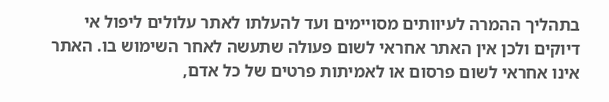בתהליך ההמרה לעיוותים מסויימים ועד להעלתו לאתר עלולים ליפול אי דיוקים ולכן אין האתר אחראי לשום פעולה שתעשה לאחר השימוש בו. האתר אינו אחראי לשום פרסום או לאמיתות פרטים של כל אדם,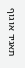תאגיד או גוף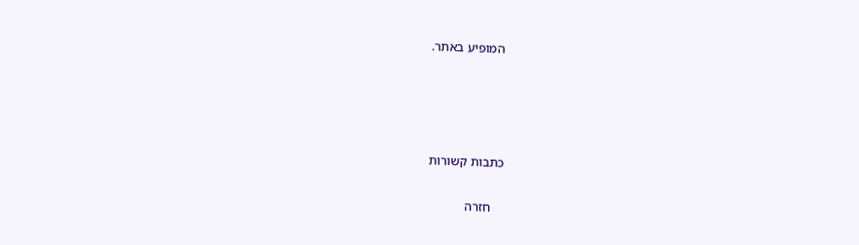המופיע באתר.




כתבות קשורות

    חזרה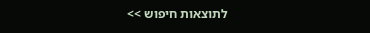לתוצאות חיפוש >>